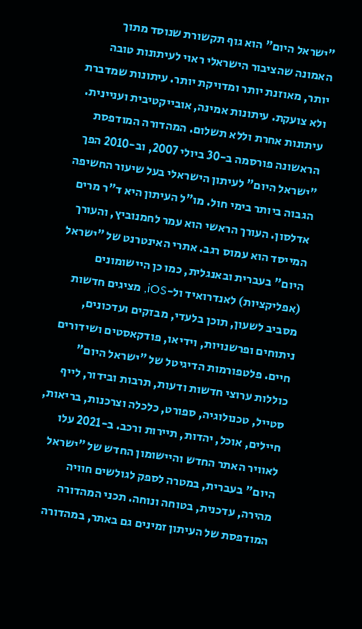"ישראל היום" הוא גוף תקשורת שנוסד מתוך האמונה שהציבור הישראלי ראוי לעיתונות טובה יותר, מאוזנת יותר ומדויקת יותר. עיתונות שמדברת ולא צועקת. עיתונות אמינה, אובייקטיבית ועניינית. עיתונות אחרת וללא תשלום. המהדורה המודפסת הראשונה פורסמה ב-30 ביולי 2007, וב-2010 הפך "ישראל היום" לעיתון הישראלי בעל שיעור החשיפה הגבוה ביותר בימי חול. מו"ל העיתון היא ד"ר מרים אדלסון. העורך הראשי הוא עמר לחמנוביץ, והעורך המייסד הוא עמוס רגב. אתרי האינטרנט של "ישראל היום" בעברית ובאנגלית, כמו כן היישומונים (אפליקציות) לאנדרואיד ול-iOS, מציגים חדשות מסביב לשעון, תוכן בלעדי, מבזקים ועדכונים, ניתוחים ופרשנויות, וידיאו, פודקאסטים ושידורים חיים. פלטפורמות הדיגיטל של "ישראל היום" כוללות ערוצי חדשות ודעות, תרבות ובידור, לייף סטייל, טכנולוגיה, ספורט, כלכלה וצרכנות, בריאות, חיילים, אוכל, יהדות, תיירות ורכב. ב-2021 עלו לאוויר האתר החדש והיישומון החדש של "ישראל היום" בעברית, במטרה לספק לגולשים חוויה מהירה, עדכנית, בטוחה ונוחה. תכני המהדורה המודפסת של העיתון זמינים גם באתר, במהדורה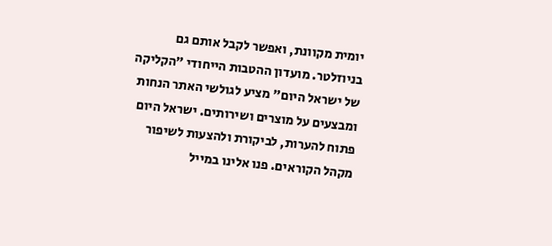יומית מקוונת, ואפשר לקבל אותם גם בניוזלטר. מועדון ההטבות הייחודי "הקליקה של ישראל היום" מציע לגולשי האתר הנחות ומבצעים על מוצרים ושירותים. ישראל היום פתוח להערות, לביקורת ולהצעות לשיפור מקהל הקוראים. פנו אלינו במייל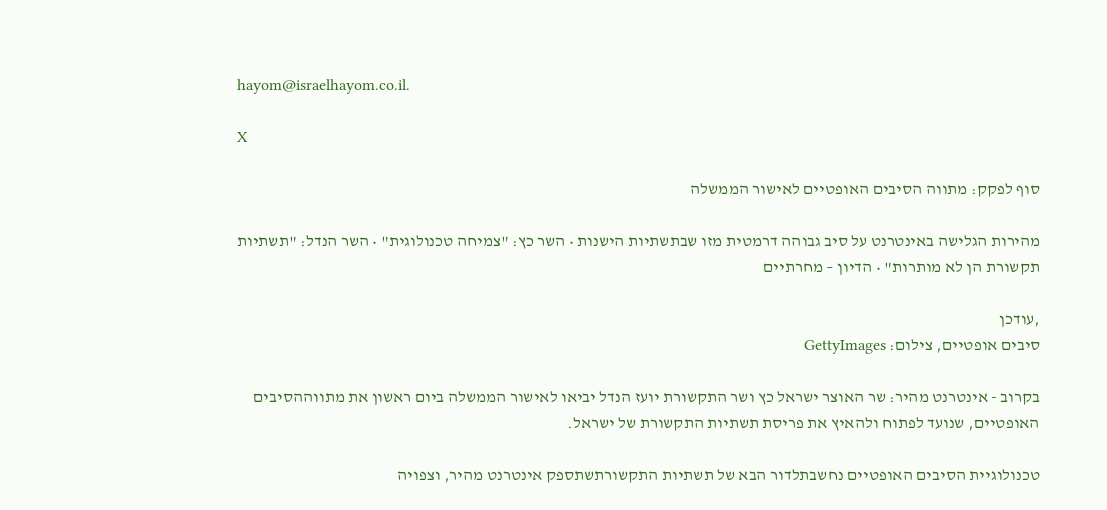hayom@israelhayom.co.il.

X

סוף לפקק: מתווה הסיבים האופטיים לאישור הממשלה

מהירות הגלישה באינטרנט על סיב גבוהה דרמטית מזו שבתשתיות הישנות • השר כץ: "צמיחה טכנולוגית" • השר הנדל: "תשתיות תקשורת הן לא מותרות" • הדיון – מחרתיים

,עודכן
סיבים אופטיים, צילום: GettyImages

בקרוב - אינטרנט מהיר: שר האוצר ישראל כץ ושר התקשורת יועז הנדל יביאו לאישור הממשלה ביום ראשון את מתווההסיבים האופטיים, שנועד לפתוח ולהאיץ את פריסת תשתיות התקשורת של ישראל.

טכנולוגיית הסיבים האופטיים נחשבתלדור הבא של תשתיות התקשורתשתספק אינטרנט מהיר, וצפויה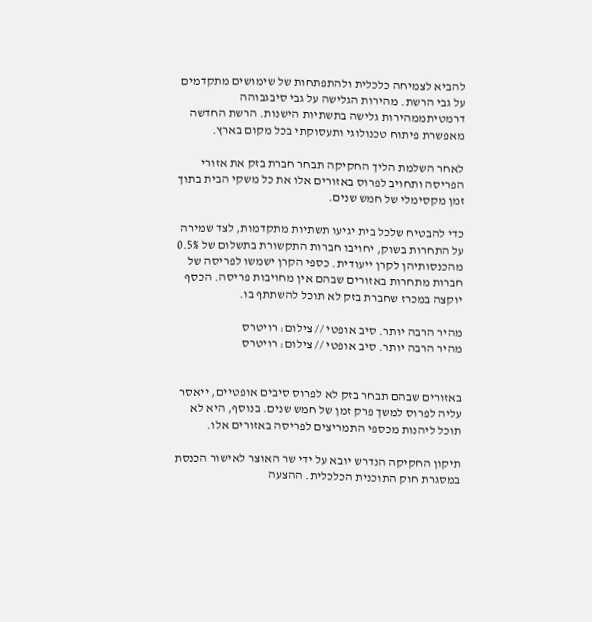להביא לצמיחה כלכלית ולהתפתחות של שימושים מתקדמים על גבי הרשת. מהירות הגלישה על גבי סיבגבוהה דרמטיתממהירות גלישה בתשתיות הישנות. הרשת החדשה מאפשרת פיתוח טכנולוגי ותעסוקתי בכל מקום בארץ.

לאחר השלמת הליך החקיקה תבחר חברת בזק את אזורי הפריסה ותחויב לפרוס באזורים אלו את כל משקי הבית בתוך זמן מקסימלי של חמש שנים.

כדי להבטיח שלכל בית יגיעו תשתיות מתקדמות, לצד שמירה על התחרות בשוק, יחויבו חברות התקשורת בתשלום של 0.5% מהכנסותיהן לקרן ייעודית. כספי הקרן ישמשו לפריסה של חברות מתחרות באזורים שבהם אין מחויבות פריסה. הכסף יוקצה במכרז שחברת בזק לא תוכל להשתתף בו.

מהיר הרבה יותר. סיב אופטי // צילום: רויטרס
מהיר הרבה יותר. סיב אופטי // צילום: רויטרס


באזורים שבהם תבחר בזק לא לפרוס סיבים אופטיים, ייאסר עליה לפרוס למשך פרק זמן של חמש שנים. בנוסף, היא לא תוכל ליהנות מכספי התמריצים לפריסה באזורים אלו.

תיקון החקיקה הנדרש יובא על ידי שר האוצר לאישור הכנסת במסגרת חוק התוכנית הכלכלית. ההצעה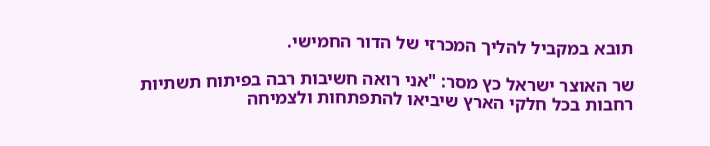תובא במקביל להליך המכרזי של הדור החמישי.

שר האוצר ישראל כץ מסר: "אני רואה חשיבות רבה בפיתוח תשתיות רחבות בכל חלקי הארץ שיביאו להתפתחות ולצמיחה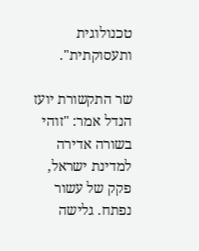טכנולוגית ותעסוקתית".

שר התקשורת יועז הנדל אמר: "זוהי בשורה אדירה למדינת ישראל, פקק של עשור נפתח. גלישה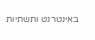באינטרנט ותשתיות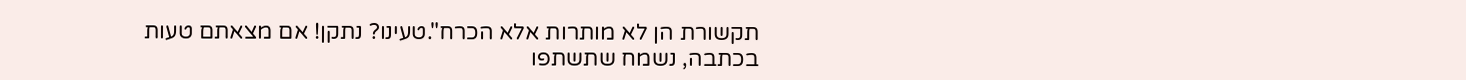תקשורת הן לא מותרות אלא הכרח".טעינו? נתקן! אם מצאתם טעות בכתבה, נשמח שתשתפו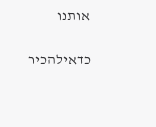אותנו

כדאילהכיר